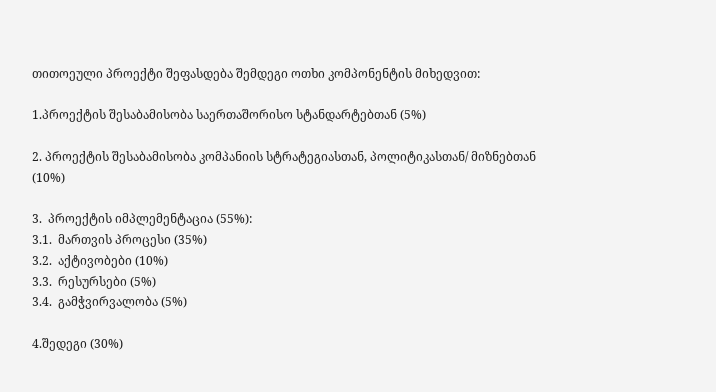თითოეული პროექტი შეფასდება შემდეგი ოთხი კომპონენტის მიხედვით:

1.პროექტის შესაბამისობა საერთაშორისო სტანდარტებთან (5%)

2. პროექტის შესაბამისობა კომპანიის სტრატეგიასთან, პოლიტიკასთან/ მიზნებთან (10%)

3.  პროექტის იმპლემენტაცია (55%):
3.1.  მართვის პროცესი (35%)
3.2.  აქტივობები (10%)
3.3.  რესურსები (5%)
3.4.  გამჭვირვალობა (5%)

4.შედეგი (30%)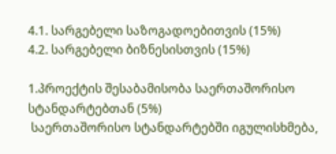4.1. სარგებელი საზოგადოებითვის (15%)
4.2. სარგებელი ბიზნესისთვის (15%)

1.პროექტის შესაბამისობა საერთაშორისო სტანდარტებთან (5%)
 საერთაშორისო სტანდარტებში იგულისხმება,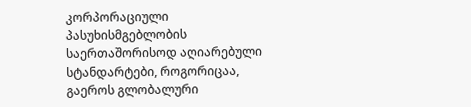კორპორაციული  პასუხისმგებლობის საერთაშორისოდ აღიარებული სტანდარტები, როგორიცაა, გაეროს გლობალური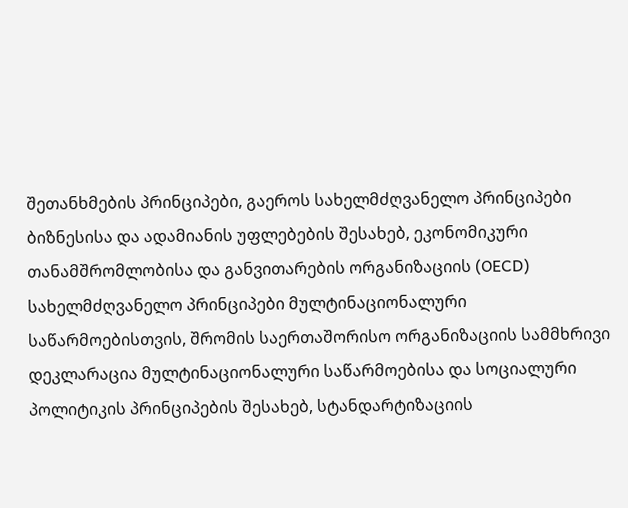შეთანხმების პრინციპები, გაეროს სახელმძღვანელო პრინციპები ბიზნესისა და ადამიანის უფლებების შესახებ, ეკონომიკური თანამშრომლობისა და განვითარების ორგანიზაციის (OECD) სახელმძღვანელო პრინციპები მულტინაციონალური საწარმოებისთვის, შრომის საერთაშორისო ორგანიზაციის სამმხრივი დეკლარაცია მულტინაციონალური საწარმოებისა და სოციალური პოლიტიკის პრინციპების შესახებ, სტანდარტიზაციის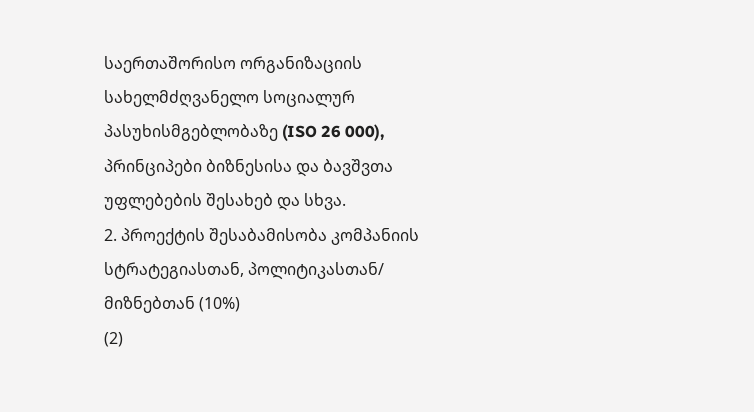საერთაშორისო ორგანიზაციის სახელმძღვანელო სოციალურ პასუხისმგებლობაზე (ISO 26 000), პრინციპები ბიზნესისა და ბავშვთა უფლებების შესახებ და სხვა.
2. პროექტის შესაბამისობა კომპანიის სტრატეგიასთან, პოლიტიკასთან/ მიზნებთან (10%)
(2)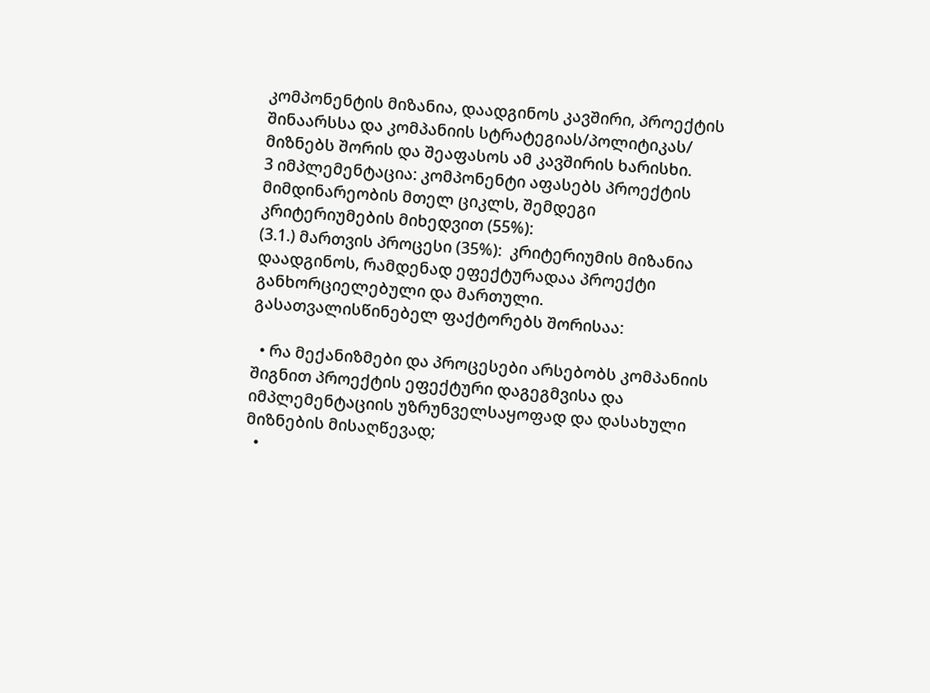კომპონენტის მიზანია, დაადგინოს კავშირი, პროექტის შინაარსსა და კომპანიის სტრატეგიას/პოლიტიკას/ მიზნებს შორის და შეაფასოს ამ კავშირის ხარისხი.
3 იმპლემენტაცია: კომპონენტი აფასებს პროექტის მიმდინარეობის მთელ ციკლს, შემდეგი კრიტერიუმების მიხედვით (55%):
(3.1.) მართვის პროცესი (35%):  კრიტერიუმის მიზანია დაადგინოს, რამდენად ეფექტურადაა პროექტი განხორციელებული და მართული. გასათვალისწინებელ ფაქტორებს შორისაა:

  • რა მექანიზმები და პროცესები არსებობს კომპანიის შიგნით პროექტის ეფექტური დაგეგმვისა და იმპლემენტაციის უზრუნველსაყოფად და დასახული მიზნების მისაღწევად;
  •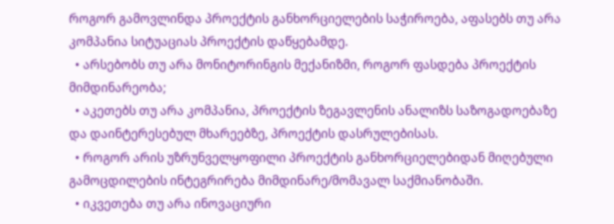როგორ გამოვლინდა პროექტის განხორციელების საჭიროება, აფასებს თუ არა კომპანია სიტუაციას პროექტის დაწყებამდე.
  • არსებობს თუ არა მონიტორინგის მექანიზმი, როგორ ფასდება პროექტის მიმდინარეობა;
  • აკეთებს თუ არა კომპანია, პროექტის ზეგავლენის ანალიზს საზოგადოებაზე და დაინტერესებულ მხარეებზე, პროექტის დასრულებისას.
  • როგორ არის უზრუნველყოფილი პროექტის განხორციელებიდან მიღებული გამოცდილების ინტეგრირება მიმდინარე/მომავალ საქმიანობაში.
  • იკვეთება თუ არა ინოვაციური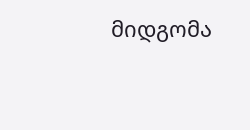მიდგომა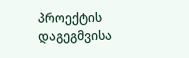პროექტის დაგეგმვისა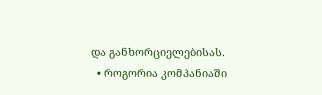და განხორციელებისას.
  • როგორია კომპანიაში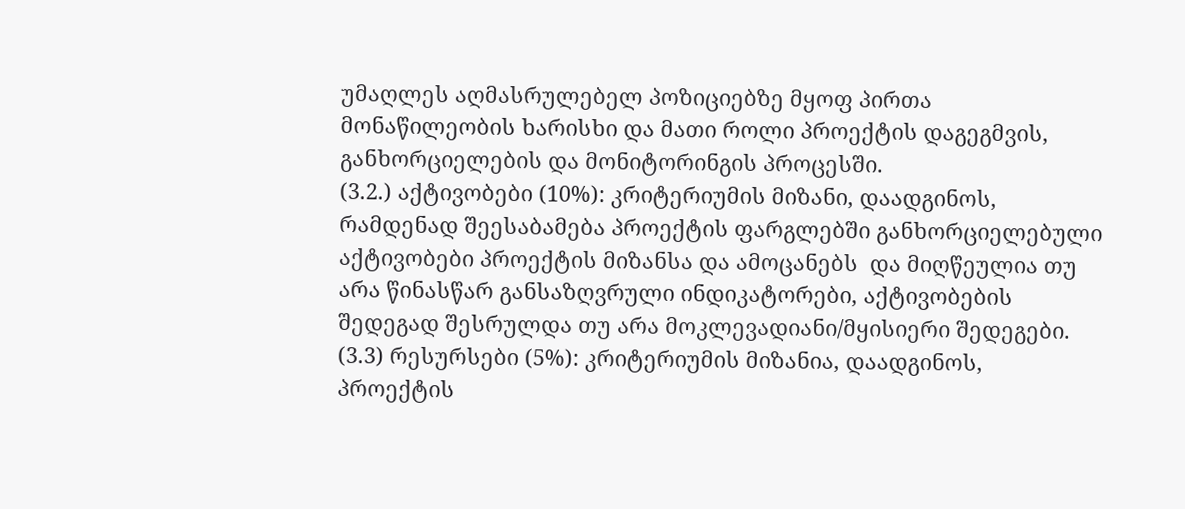უმაღლეს აღმასრულებელ პოზიციებზე მყოფ პირთა მონაწილეობის ხარისხი და მათი როლი პროექტის დაგეგმვის, განხორციელების და მონიტორინგის პროცესში.
(3.2.) აქტივობები (10%): კრიტერიუმის მიზანი, დაადგინოს, რამდენად შეესაბამება პროექტის ფარგლებში განხორციელებული აქტივობები პროექტის მიზანსა და ამოცანებს  და მიღწეულია თუ არა წინასწარ განსაზღვრული ინდიკატორები, აქტივობების შედეგად შესრულდა თუ არა მოკლევადიანი/მყისიერი შედეგები.
(3.3) რესურსები (5%): კრიტერიუმის მიზანია, დაადგინოს, პროექტის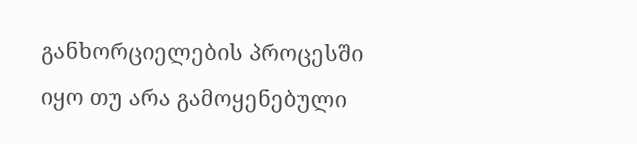განხორციელების პროცესში იყო თუ არა გამოყენებული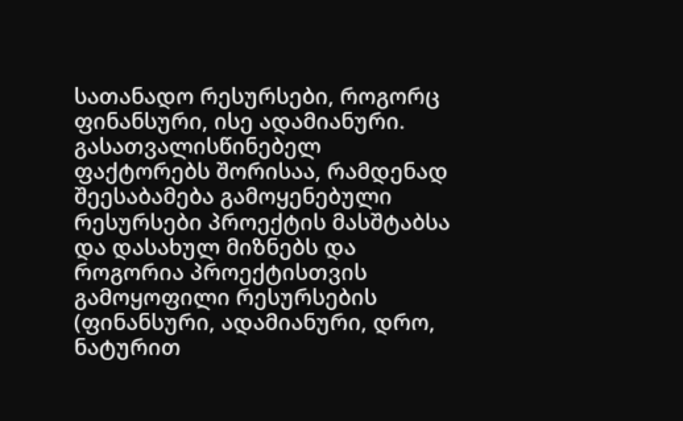სათანადო რესურსები, როგორც ფინანსური, ისე ადამიანური. გასათვალისწინებელ ფაქტორებს შორისაა, რამდენად შეესაბამება გამოყენებული რესურსები პროექტის მასშტაბსა და დასახულ მიზნებს და როგორია პროექტისთვის გამოყოფილი რესურსების (ფინანსური, ადამიანური, დრო, ნატურით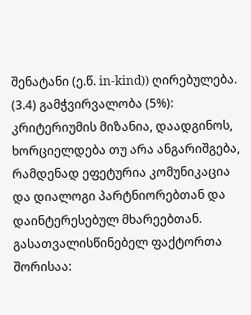შენატანი (ე.წ. in-kind)) ღირებულება.
(3.4) გამჭვირვალობა (5%): კრიტერიუმის მიზანია, დაადგინოს, ხორციელდება თუ არა ანგარიშგება, რამდენად ეფეტურია კომუნიკაცია და დიალოგი პარტნიორებთან და დაინტერესებულ მხარეებთან. გასათვალისწინებელ ფაქტორთა შორისაა: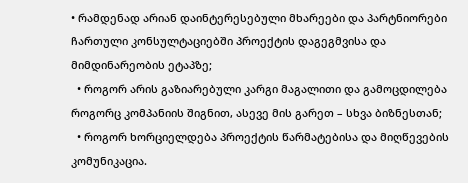• რამდენად არიან დაინტერესებული მხარეები და პარტნიორები ჩართული კონსულტაციებში პროექტის დაგეგმვისა და მიმდინარეობის ეტაპზე;
  • როგორ არის გაზიარებული კარგი მაგალითი და გამოცდილება როგორც კომპანიის შიგნით, ასევე მის გარეთ – სხვა ბიზნესთან;
  • როგორ ხორციელდება პროექტის წარმატებისა და მიღწევების კომუნიკაცია.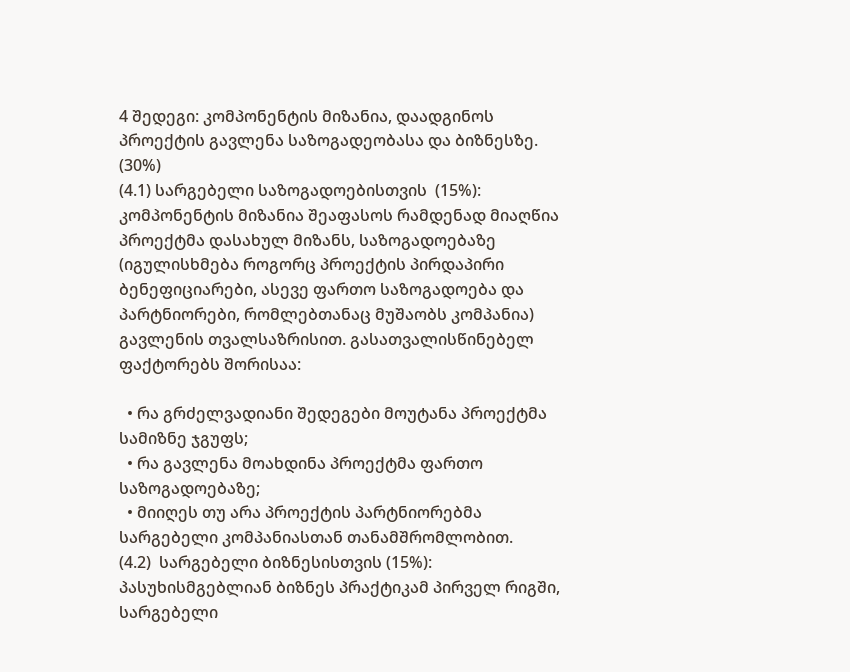4 შედეგი: კომპონენტის მიზანია, დაადგინოს პროექტის გავლენა საზოგადეობასა და ბიზნესზე. (30%)
(4.1) სარგებელი საზოგადოებისთვის  (15%): კომპონენტის მიზანია შეაფასოს რამდენად მიაღწია პროექტმა დასახულ მიზანს, საზოგადოებაზე (იგულისხმება როგორც პროექტის პირდაპირი ბენეფიციარები, ასევე ფართო საზოგადოება და პარტნიორები, რომლებთანაც მუშაობს კომპანია) გავლენის თვალსაზრისით. გასათვალისწინებელ ფაქტორებს შორისაა:

  • რა გრძელვადიანი შედეგები მოუტანა პროექტმა სამიზნე ჯგუფს;
  • რა გავლენა მოახდინა პროექტმა ფართო საზოგადოებაზე;
  • მიიღეს თუ არა პროექტის პარტნიორებმა სარგებელი კომპანიასთან თანამშრომლობით.
(4.2)  სარგებელი ბიზნესისთვის (15%): პასუხისმგებლიან ბიზნეს პრაქტიკამ პირველ რიგში, სარგებელი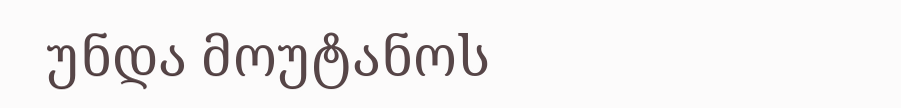უნდა მოუტანოს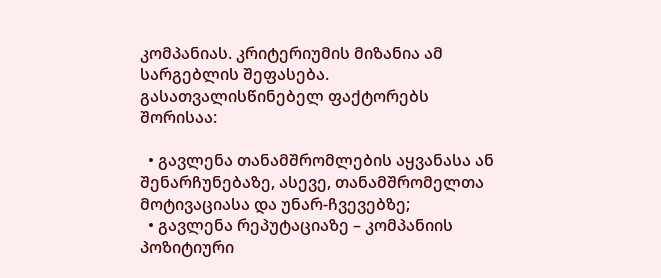კომპანიას. კრიტერიუმის მიზანია ამ სარგებლის შეფასება. გასათვალისწინებელ ფაქტორებს შორისაა:

  • გავლენა თანამშრომლების აყვანასა ან შენარჩუნებაზე, ასევე, თანამშრომელთა მოტივაციასა და უნარ-ჩვევებზე;
  • გავლენა რეპუტაციაზე – კომპანიის პოზიტიური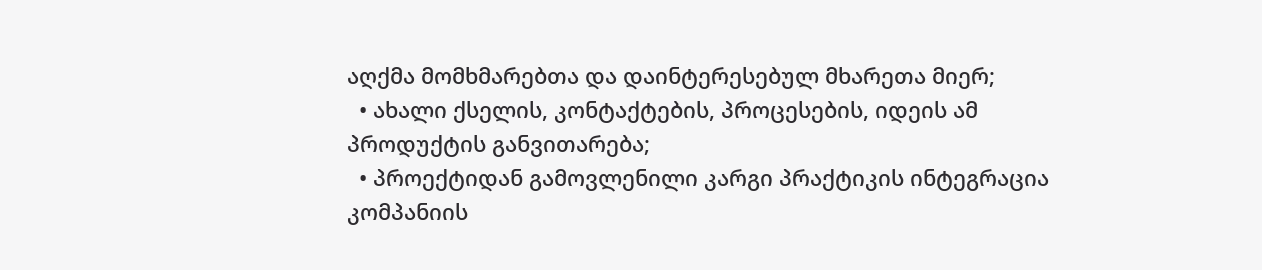აღქმა მომხმარებთა და დაინტერესებულ მხარეთა მიერ;
  • ახალი ქსელის, კონტაქტების, პროცესების, იდეის ამ პროდუქტის განვითარება;
  • პროექტიდან გამოვლენილი კარგი პრაქტიკის ინტეგრაცია კომპანიის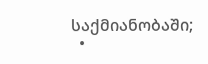საქმიანობაში;
  •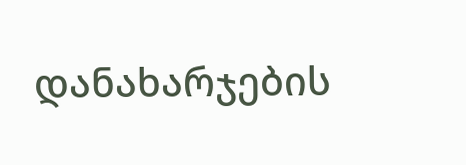დანახარჯების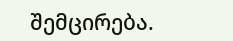შემცირება.